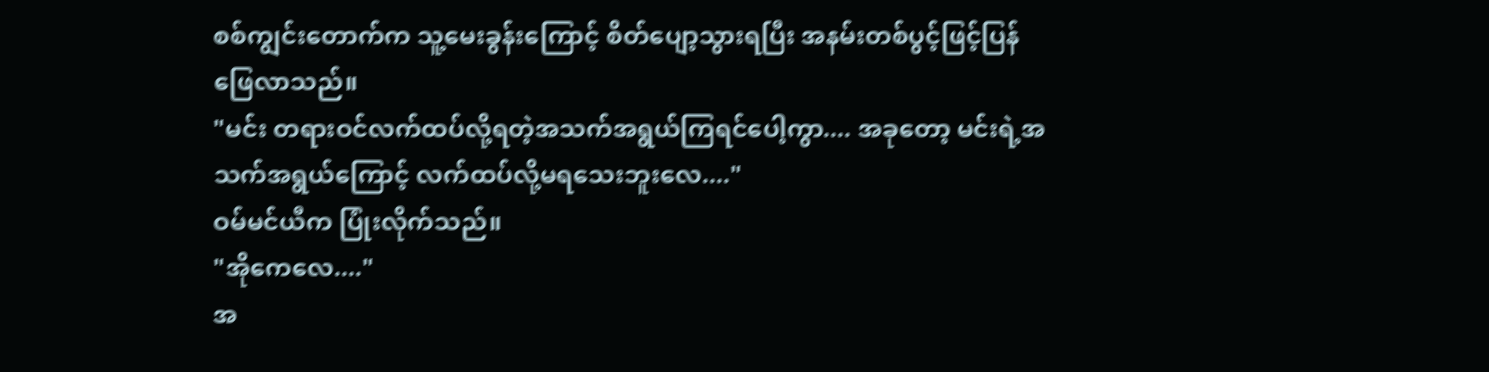စစ်ကျွင်းတောက်က သူ့မေးခွန်းကြောင့် စိတ်ပျော့သွားရပြီး အနမ်းတစ်ပွင့်ဖြင့်ပြန်ဖြေလာသည်။
"မင်း တရားဝင်လက်ထပ်လို့ရတဲ့အသက်အရွယ်ကြရင်ပေါ့ကွာ.... အခုတော့ မင်းရဲ့အသက်အရွယ်ကြောင့် လက်ထပ်လို့မရသေးဘူးလေ...."
ဝမ်မင်ယီက ပြုံးလိုက်သည်။
"အိုကေလေ...."
အ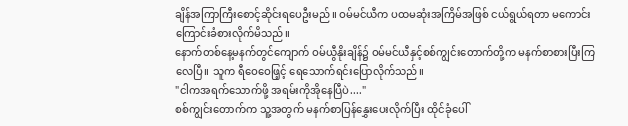ချိန်အကြာကြီးစောင့်ဆိုင်းရပေဦးမည်။ ဝမ်မင်ယီက ပထမဆုံးအကြိမ်အဖြစ် ငယ်ရွယ်ရတာ မကောင်းကြောင်းခံစားလိုက်မိသည်။
နောက်တစ်နေ့မနက်တွင်ကျောက် ဝမ်ယွီနိုးချိန်၌ ဝမ်မင်ယီနှင့်စစ်ကျွင်းတောက်တို့က မနက်စာစားပြီးကြလေပြီ။ သူက ရီဝေဝေဖြ့င့် ရေသောက်ရင်းပြောလိုက်သည်။
"ငါကအရက်သောက်ဖို့ အရမ်းကိုအိုနေပြီပဲ...."
စစ်ကျွင်းတောက်က သူ့အတွက် မနက်စာပြန်နွှေးပေးလိုက်ပြီး ထိုင်ခုံပေါ်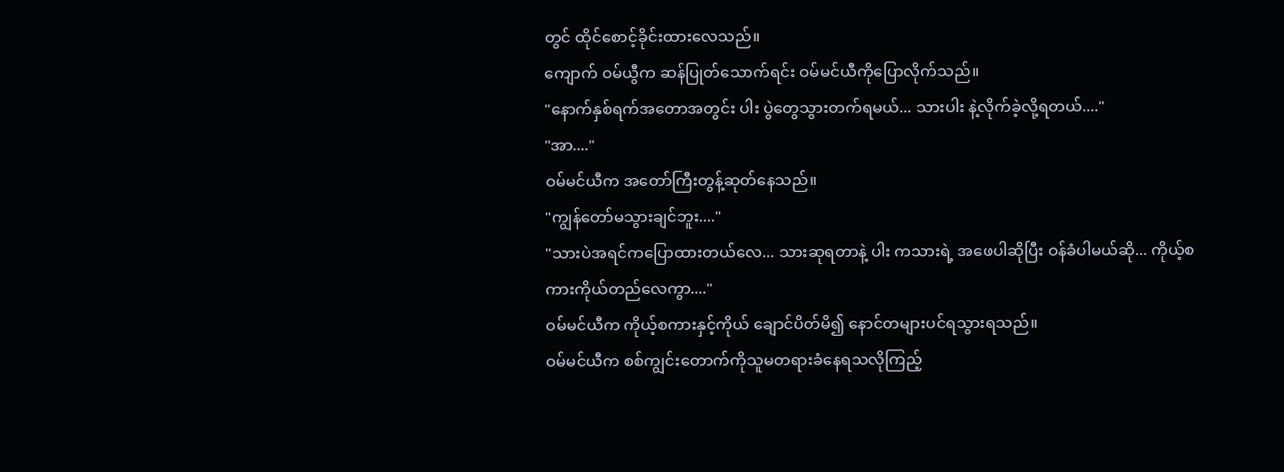တွင် ထိုင်စောင့်ခိုင်းထားလေသည်။
ကျောက် ဝမ်ယွီက ဆန်ပြုတ်သောက်ရင်း ဝမ်မင်ယီကိုပြောလိုက်သည်။
"နောက်နှစ်ရက်အတောအတွင်း ပါး ပွဲတွေသွားတက်ရမယ်... သားပါး နဲ့လိုက်ခဲ့လို့ရတယ်...."
"အာ...."
ဝမ်မင်ယီက အတော်ကြီးတွန့်ဆုတ်နေသည်။
"ကျွန်တော်မသွားချင်ဘူး...."
"သားပဲအရင်ကပြောထားတယ်လေ... သားဆုရတာနဲ့ ပါး ကသားရဲ့ အဖေပါဆိုပြီး ဝန်ခံပါမယ်ဆို... ကိုယ့်စကားကိုယ်တည်လေကွာ...."
ဝမ်မင်ယီက ကိုယ့်စကားနှင့်ကိုယ် ချောင်ပိတ်မိ၍ နောင်တများပင်ရသွားရသည်။
ဝမ်မင်ယီက စစ်ကျွင်းတောက်ကိုသူမတရားခံနေရသလိုကြည့်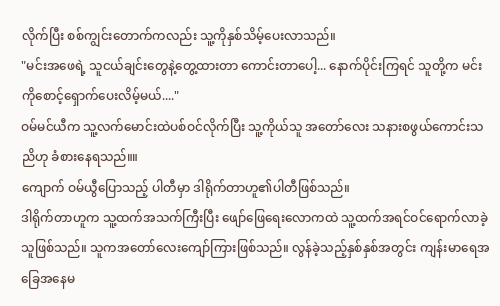လိုက်ပြီး စစ်ကျွင်းတောက်ကလည်း သူ့ကိုနှစ်သိမ့်ပေးလာသည်။
"မင်းအဖေရဲ့ သူငယ်ချင်းတွေနဲ့တွေ့ထားတာ ကောင်းတာပေါ့... နောက်ပိုင်းကြရင် သူတို့က မင်းကိုစောင့်ရှောက်ပေးလိမ့်မယ်...."
ဝမ်မင်ယီက သူ့လက်မောင်းထဲပစ်ဝင်လိုက်ပြီး သူ့ကိုယ်သူ အတော်လေး သနားစဖွယ်ကောင်းသညိဟု ခံစားနေရသည်။။
ကျောက် ဝမ်ယွီပြောသည့် ပါတီမှာ ဒါရိုက်တာဟူ၏ပါတီဖြစ်သည်။
ဒါရိုက်တာဟူက သူ့ထက်အသက်ကြီးပြီး ဖျော်ဖြေရေးလောကထဲ သူ့ထက်အရင်ဝင်ရောက်လာခဲ့သူဖြစ်သည်။ သူကအတော်လေးကျော်ကြားဖြစ်သည်။ လွန်ခဲ့သည့်နှစ်နှစ်အတွင်း ကျန်းမာရေအခြေအနေမ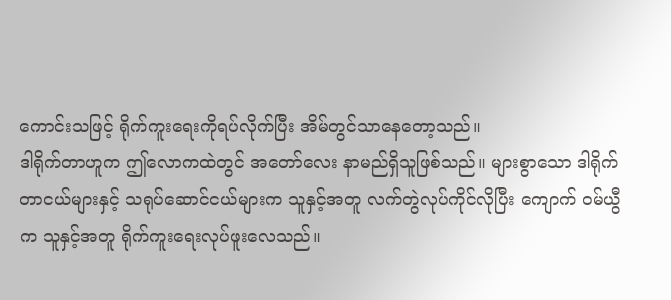ကောင်းသဖြင့် ရိုက်ကူးရေးကိုရပ်လိုက်ပြီး အိမ်တွင်သာနေတော့သည်။
ဒါရိုက်တာဟူက ဤလောကထဲတွင် အတော်လေး နာမည်ရှိသူဖြစ်သည်။ များစွာသော ဒါရိုက်တာငယ်များနှင့် သရုပ်ဆောင်ငယ်များက သူနှင့်အတူ လက်တွဲလုပ်ကိုင်လိုပြီး ကျောက် ဝမ်ယွီက သူနှင့်အတူ ရိုက်ကူးရေးလုပ်ဖူးလေသည်။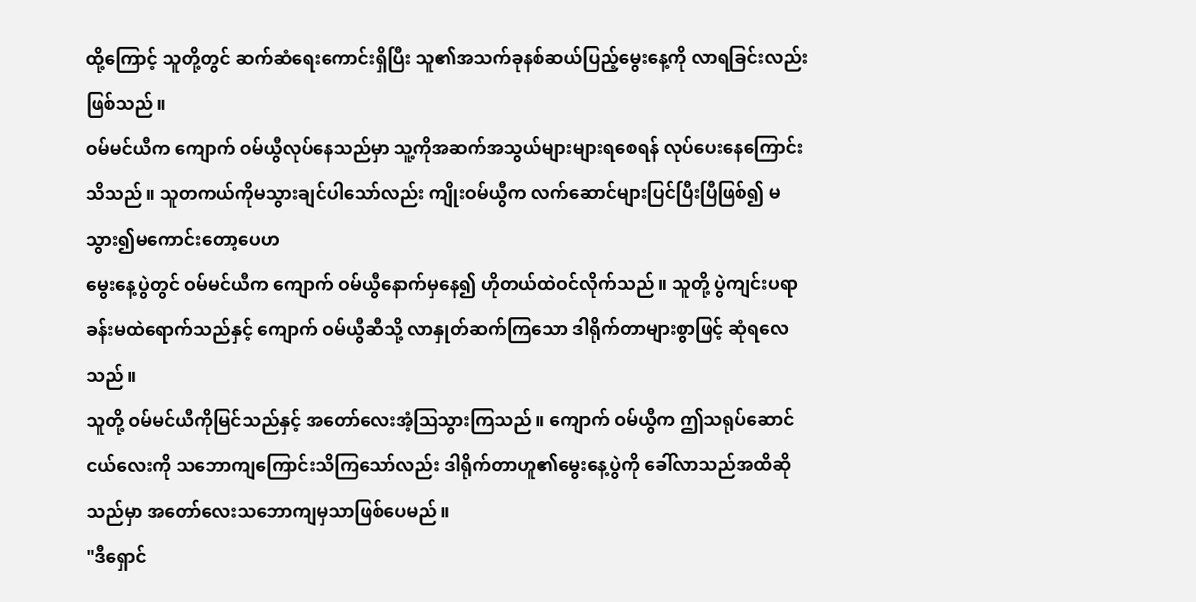ထို့ကြောင့် သူတို့တွင် ဆက်ဆံရေးကောင်းရှိပြီး သူ၏အသက်ခုနစ်ဆယ်ပြည့်မွေးနေ့ကို လာရခြင်းလည်းဖြစ်သည်။
ဝမ်မင်ယီက ကျောက် ဝမ်ယွီလုပ်နေသည်မှာ သူ့ကိုအဆက်အသွယ်များများရစေရန် လုပ်ပေးနေကြောင်းသိသည်။ သူတကယ်ကိုမသွားချင်ပါသော်လည်း ကျိုးဝမ်ယွီက လက်ဆောင်များပြင်ပြီးပြီဖြစ်၍ မသွား၍မကောင်းတော့ပေဟ
မွေးနေ့ပွဲတွင် ဝမ်မင်ယီက ကျောက် ဝမ်ယွီနောက်မှနေ၍ ဟိုတယ်ထဲဝင်လိုက်သည်။ သူတို့ ပွဲကျင်းပရာ ခန်းမထဲရောက်သည်နှင့် ကျောက် ဝမ်ယွီဆီသို့ လာနှုတ်ဆက်ကြသော ဒါရိုက်တာများစွာဖြင့် ဆုံရလေသည်။
သူတို့ ဝမ်မင်ယီကိုမြင်သည်နှင့် အတော်လေးအံ့ဩသွားကြသည်။ ကျောက် ဝမ်ယွီက ဤသရုပ်ဆောင်ငယ်လေးကို သဘောကျကြောင်းသိကြသော်လည်း ဒါရိုက်တာဟူ၏မွေးနေ့ပွဲကို ခေါ်လာသည်အထိဆိုသည်မှာ အတော်လေးသဘောကျမှသာဖြစ်ပေမည်။
"ဒီရှောင်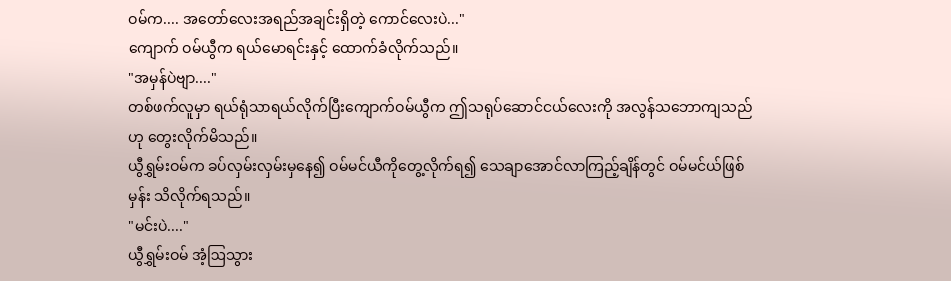ဝမ်က.... အတော်လေးအရည်အချင်းရှိတဲ့ ကောင်လေးပဲ..."
ကျောက် ဝမ်ယွီက ရယ်မောရင်းနှင့် ထောက်ခံလိုက်သည်။
"အမှန်ပဲဗျာ...."
တစ်ဖက်လူမှာ ရယ်ရုံသာရယ်လိုက်ပြီးကျောက်ဝမ်ယွီက ဤသရုပ်ဆောင်ငယ်လေးကို အလွန်သဘောကျသည်ဟု တွေးလိုက်မိသည်။
ယွီရွှမ်းဝမ်က ခပ်လှမ်းလှမ်းမှနေ၍ ဝမ်မင်ယီကိုတွေ့လိုက်ရ၍ သေချာအောင်လာကြည့်ချိန်တွင် ဝမ်မင်ယ်ဖြစ်မှန်း သိလိုက်ရသည်။
"မင်းပဲ...."
ယွီရွှမ်းဝမ် အံ့ဩသွား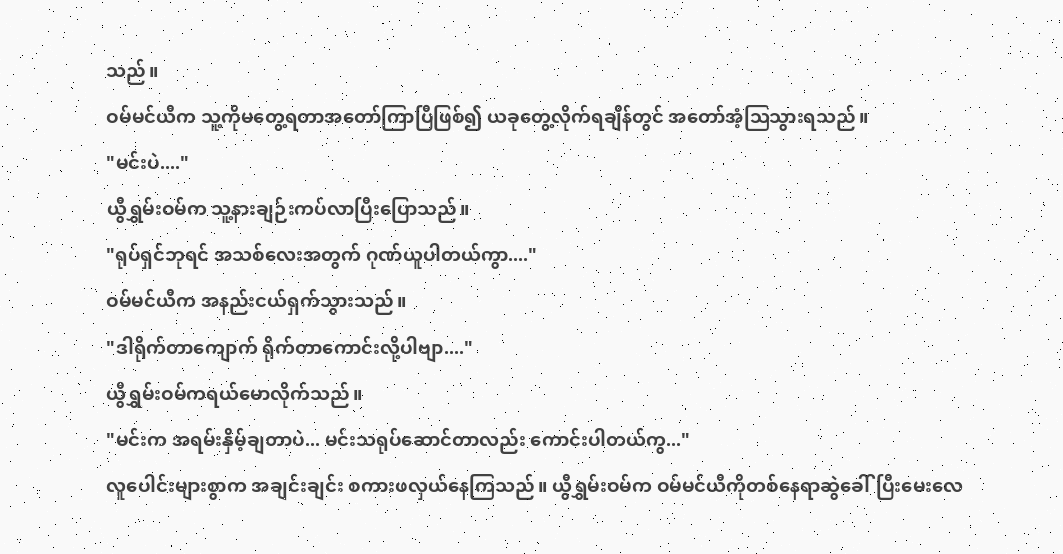သည်။
ဝမ်မင်ယီက သူ့ကိုမတွေ့ရတာအတော်ကြာပြီဖြစ်၍ ယခုတွေ့လိုက်ရချိန်တွင် အတော်အံ့ဩသွားရသည်။
"မင်းပဲ...."
ယွီရွှမ်းဝမ်က သူ့နားချဉ်းကပ်လာပြီးပြောသည်။
"ရုပ်ရှင်ဘုရင် အသစ်လေးအတွက် ဂုဏ်ယူပါတယ်ကွာ...."
ဝမ်မင်ယီက အနည်းငယ်ရှက်သွားသည်။
"ဒါရိုက်တာကျောက် ရိုက်တာကောင်းလို့ပါဗျာ...."
ယွီရွှမ်းဝမ်ကရယ်မောလိုက်သည်။
"မင်းက အရမ်းနှိမ့်ချတာပဲ... မင်းသရုပ်ဆောင်တာလည်း ကောင်းပါတယ်ကွ..."
လူပေါင်းများစွာက အချင်းချင်း စကားဖလှယ်နေကြသည်။ ယွီရွှမ်းဝမ်က ဝမ်မင်ယီကိုတစ်နေရာဆွဲခေါ်ပြီးမေးလေ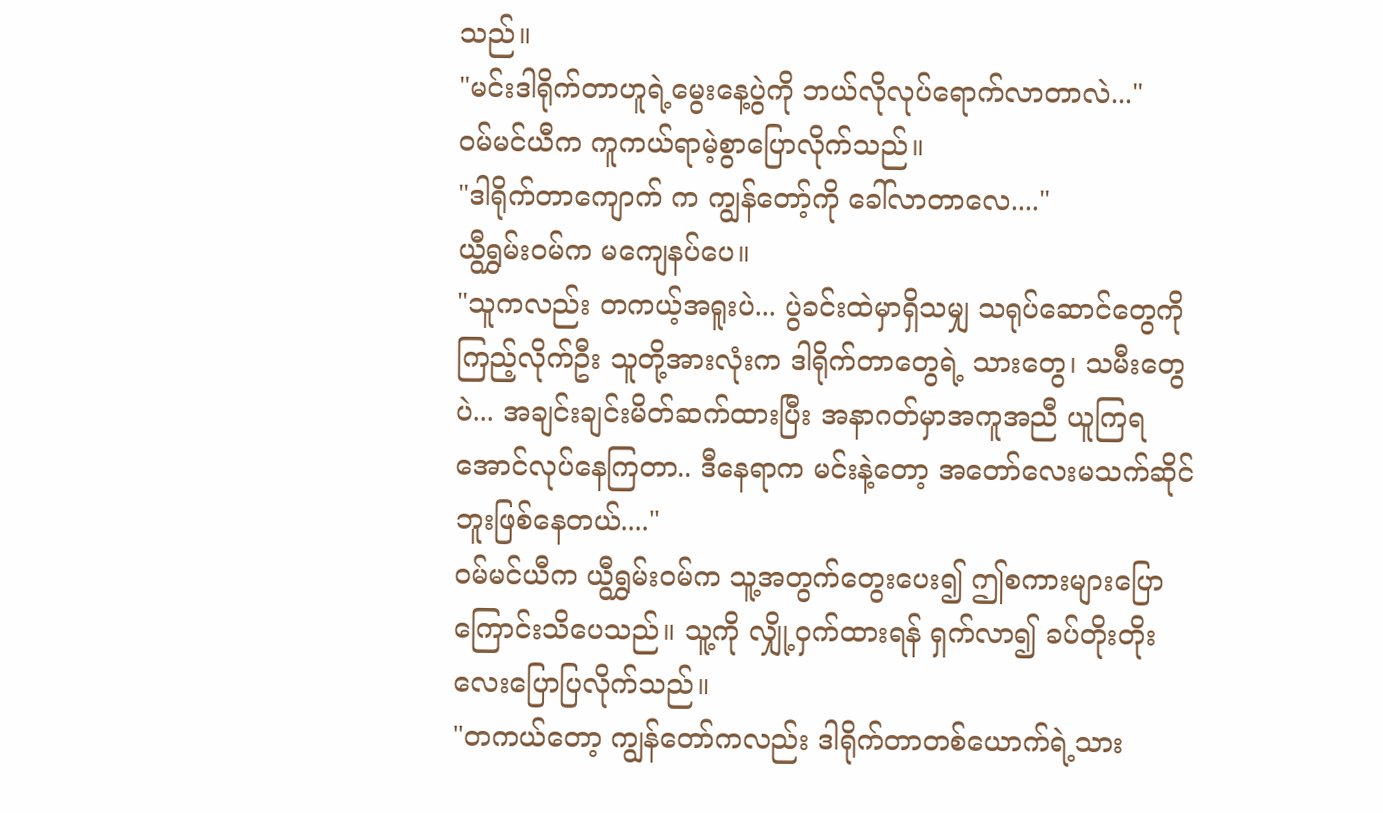သည်။
"မင်းဒါရိုက်တာဟူရဲ့မွေးနေ့ပွဲကို ဘယ်လိုလုပ်ရောက်လာတာလဲ..."
ဝမ်မင်ယီက ကူကယ်ရာမဲ့စွာပြောလိုက်သည်။
"ဒါရိုက်တာကျောက် က ကျွန်တော့်ကို ခေါ်လာတာလေ...."
ယွီရွှမ်းဝမ်က မကျေနပ်ပေ။
"သူကလည်း တကယ့်အရူးပဲ... ပွဲခင်းထဲမှာရှိသမျှ သရုပ်ဆောင်တွေကိုကြည့်လိုက်ဦး သူတို့အားလုံးက ဒါရိုက်တာတွေရဲ့ သားတွေ၊ သမီးတွေပဲ... အချင်းချင်းမိတ်ဆက်ထားပြီး အနာဂတ်မှာအကူအညီ ယူကြရအောင်လုပ်နေကြတာ.. ဒီနေရာက မင်းနဲ့တော့ အတော်လေးမသက်ဆိုင်ဘူးဖြစ်နေတယ်...."
ဝမ်မင်ယီက ယွီရွှမ်းဝမ်က သူ့အတွက်တွေးပေး၍ ဤစကားများပြောကြောင်းသိပေသည်။ သူ့ကို လျှို့ဝှက်ထားရန် ရှက်လာ၍ ခပ်တိုးတိုးလေးပြောပြလိုက်သည်။
"တကယ်တော့ ကျွန်တော်ကလည်း ဒါရိုက်တာတစ်ယောက်ရဲ့သား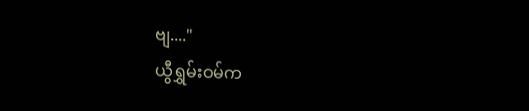ဗျ...."
ယွီရွှမ်းဝမ်က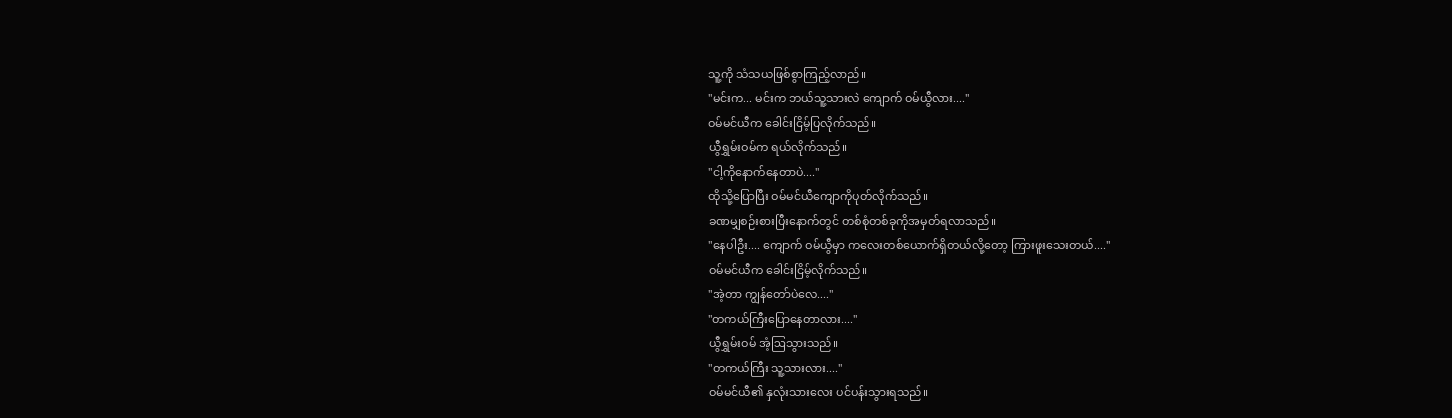သူ့ကို သံသယဖြစ်စွာကြည့်လာည်။
"မင်းက... မင်းက ဘယ်သူ့သားလဲ ကျောက် ဝမ်ယွီလား...."
ဝမ်မင်ယီက ခေါင်းငြိမ့်ပြလိုက်သည်။
ယွီရွှမ်းဝမ်က ရယ်လိုက်သည်။
"ငါ့ကိုနောက်နေတာပဲ...."
ထိုသို့ပြောပြီး ဝမ်မင်ယီကျောကိုပုတ်လိုက်သည်။
ခဏမျှစဉ်းစားပြီးနောက်တွင် တစ်စုံတစ်ခုကိုအမှတ်ရလာသည်။
"နေပါဦး.... ကျောက် ဝမ်ယွီမှာ ကလေးတစ်ယောက်ရှိတယ်လို့တော့ ကြားဖူးသေးတယ်...."
ဝမ်မင်ယီက ခေါင်းငြိမ့်လိုက်သည်။
"အဲ့တာ ကျွန်တော်ပဲလေ...."
"တကယ်ကြီးပြောနေတာလား...."
ယွီရွှမ်းဝမ် အံ့ဩသွားသည်။
"တကယ်ကြီး သူ့သားလား...."
ဝမ်မင်ယီ၏ နှလုံးသားလေး ပင်ပန်းသွားရသည်။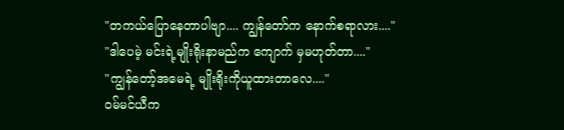"တကယ်ပြောနေတာပါဗျာ.... ကျွန်တော်က နောက်စရာလား...."
"ဒါပေမဲ့ မင်းရဲ့မျိုးရိုးနာမည်က ကျောက် မှမဟုတ်တာ...."
"ကျွန်တော့်အမေရဲ့ မျိုးရိုးကိုယူထားတာလေ...."
ဝမ်မင်ယီက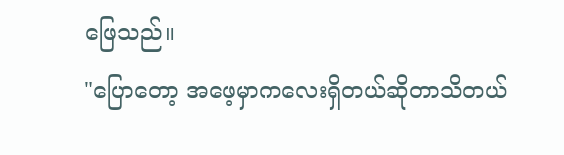ဖြေသည်။
"ပြောတော့ အဖေ့မှာကလေးရှိတယ်ဆိုတာသိတယ်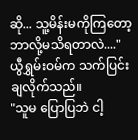ဆို... သူ့မိန်းမကိုကြတော့ ဘာလို့မသိရတာလဲ...."
ယွီရွှမ်းဝမ်က သက်ပြင်းချလိုက်သည်။
"သူမ ပြောပြဘဲ ငါ့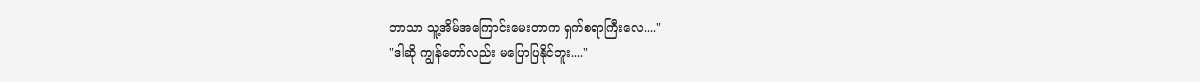ဘာသာ သူ့အိမ်အကြောင်းမေးတာက ရှက်စရာကြီးလေ...."
"ဒါဆို ကျွန်တော်လည်း မပြောပြနိုင်ဘူး...."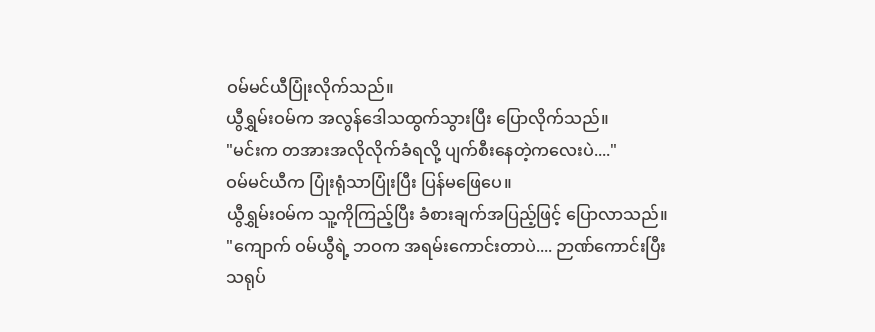ဝမ်မင်ယီပြုံးလိုက်သည်။
ယွီရွှမ်းဝမ်က အလွန်ဒေါသထွက်သွားပြီး ပြောလိုက်သည်။
"မင်းက တအားအလိုလိုက်ခံရလို့ ပျက်စီးနေတဲ့ကလေးပဲ...."
ဝမ်မင်ယီက ပြုံးရုံသာပြုံးပြီး ပြန်မဖြေပေ။
ယွီရွှမ်းဝမ်က သူ့ကိုကြည့်ပြီး ခံစားချက်အပြည့်ဖြင့် ပြောလာသည်။
"ကျောက် ဝမ်ယွီရဲ့ ဘဝက အရမ်းကောင်းတာပဲ.... ဉာဏ်ကောင်းပြီး သရုပ်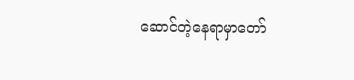ဆောင်တဲ့နေရာမှာတော်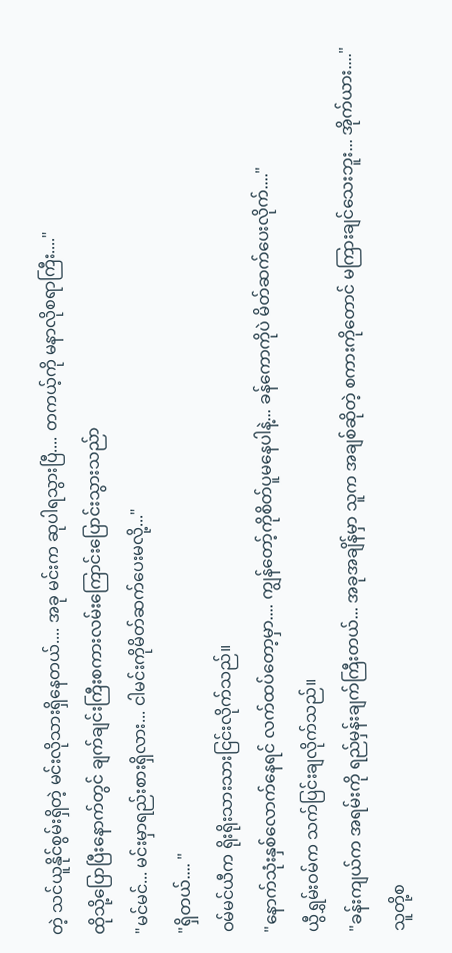တဲ့ သင်ယူနိုင်စွမ်းရှိတဲ့ မင်းလိုသားရှိနေတယ်.... အခု မင်းက ဆုပါရသွားပြီ.... တကယ့်ကို မနာလိုစရာကြီး...."
ထိုသို့ပြောပြီးနောက်တွင် ချက်ချင်းကြီးစကားလမ်းကြောင်းပြောင်းသွားသည်ာ
"မင်မင်... မင်းမှာရည်းစားရှိလား... ငါမင်းကိုမိတ်ဆက်ပေးမလို့..."
"ရှိတယ်.... "
ဝမ်မင်ယီက ရိုးရိုးသားသားငြင်းလိုက်သည်။
"နောက်သုံးနှစ်လောက်နေရင် လက်ထပ်တော့မှာ.... ကျွန်တော့်ကိုစိတ်ပူမနေပါနဲ့... ခန်ကောကိုပဲ မိတ်ဆက်ပေးလိုက်...."
ယွီရွှမ်းဝမ်က သက်ပြင်းချလိုက်သည်။
"ခန်းကျယ်က အရမ်းကို ရည်မှန်းချက်ကြီးတယ်... အခုအချိန်မှာ သူက အချစ်ဆိုတဲ့ စကားကိုတောင် မကြားချင်သေးဘူး... အိုက်ယား...."
သူတို့စ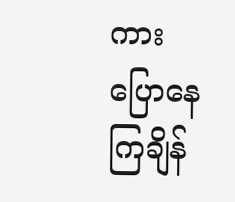ကားပြောနေကြချိန်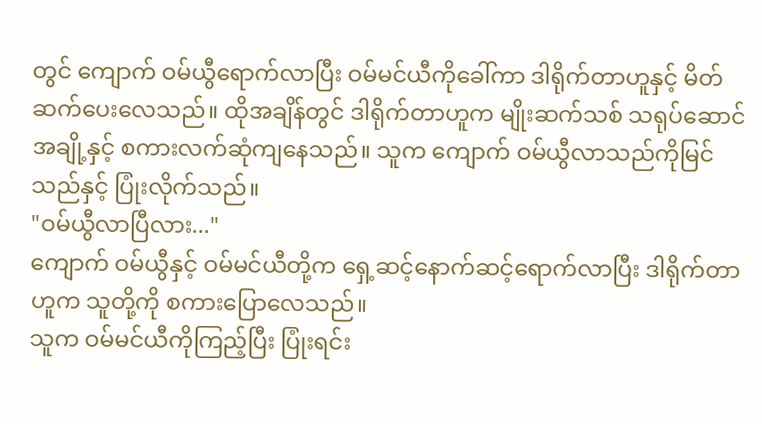တွင် ကျောက် ဝမ်ယွီရောက်လာပြီး ဝမ်မင်ယီကိုခေါ်ကာ ဒါရိုက်တာဟူနှင့် မိတ်ဆက်ပေးလေသည်။ ထိုအချိန်တွင် ဒါရိုက်တာဟူက မျိုးဆက်သစ် သရုပ်ဆောင်အချို့နှင့် စကားလက်ဆုံကျနေသည်။ သူက ကျောက် ဝမ်ယွီလာသည်ကိုမြင်သည်နှင့် ပြုံးလိုက်သည်။
"ဝမ်ယွီလာပြီလား..."
ကျောက် ဝမ်ယွီနှင့် ဝမ်မင်ယီတို့က ရှေ့ဆင့်နောက်ဆင့်ရောက်လာပြီး ဒါရိုက်တာဟူက သူတို့ကို စကားပြောလေသည်။
သူက ဝမ်မင်ယီကိုကြည့်ပြီး ပြုံးရင်း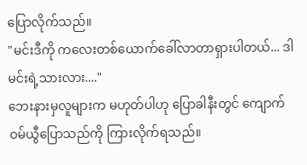ပြောလိုက်သည်။
"မင်းဒီကို ကလေးတစ်ယောက်ခေါ်လာတာရှားပါတယ်... ဒါမင်းရဲ့သားလား...."
ဘေးနားမှလူများက မဟုတ်ပါဟု ပြောခါနီးတွင် ကျောက် ဝမ်ယွီပြောသည်ကို ကြားလိုက်ရသည်။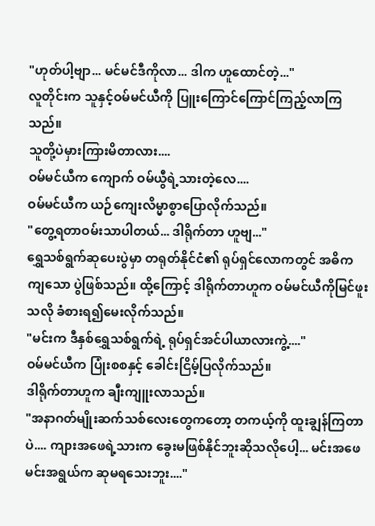"ဟုတ်ပါ့ဗျာ... မင်မင်ဒီကိုလာ... ဒါက ဟူထောင်တဲ့..."
လူတိုင်းက သူနှင့်ဝမ်မင်ယီကို ပြူးကြောင်ကြောင်ကြည့်လာကြသည်။
သူတို့ပဲမှားကြားမိတာလား....
ဝမ်မင်ယီက ကျောက် ဝမ်ယွီရဲ့သားတဲ့လေ....
ဝမ်မင်ယီက ယဉ်ကျေးလိမ္မာစွာပြောလိုက်သည်။
"တွေ့ရတာဝမ်းသာပါတယ်... ဒါရိုက်တာ ဟူဗျ..."
ရွှေသစ်ရွက်ဆုပေးပွဲမှာ တရုတ်နိုင်ငံ၏ ရုပ်ရှင်လောကတွင် အဓိက ကျသော ပွဲဖြစ်သည်။ ထို့ကြောင့် ဒါရိုက်တာဟူက ဝမ်မင်ယီကိုမြင်ဖူးသလို ခံစားရ၍မေးလိုက်သည်။
"မင်းက ဒီနှစ်ရွှေသစ်ရွက်ရဲ့ ရုပ်ရှင်အင်ပါယာလားကွဲ့...."
ဝမ်မင်ယီက ပြုံးစစနှင့် ခေါင်းငြိမ့်ပြလိုက်သည်။
ဒါရိုက်တာဟူက ချီးကျူးလာသည်။
"အနာဂတ်မျိုးဆက်သစ်လေးတွေကတော့ တကယ့်ကို ထူးချွန်ကြတာပဲ.... ကျားအဖေရဲ့သားက ခွေးမဖြစ်နိုင်ဘူးဆိုသလိုပေါ့... မင်းအဖေ မင်းအရွယ်က ဆုမရသေးဘူး...."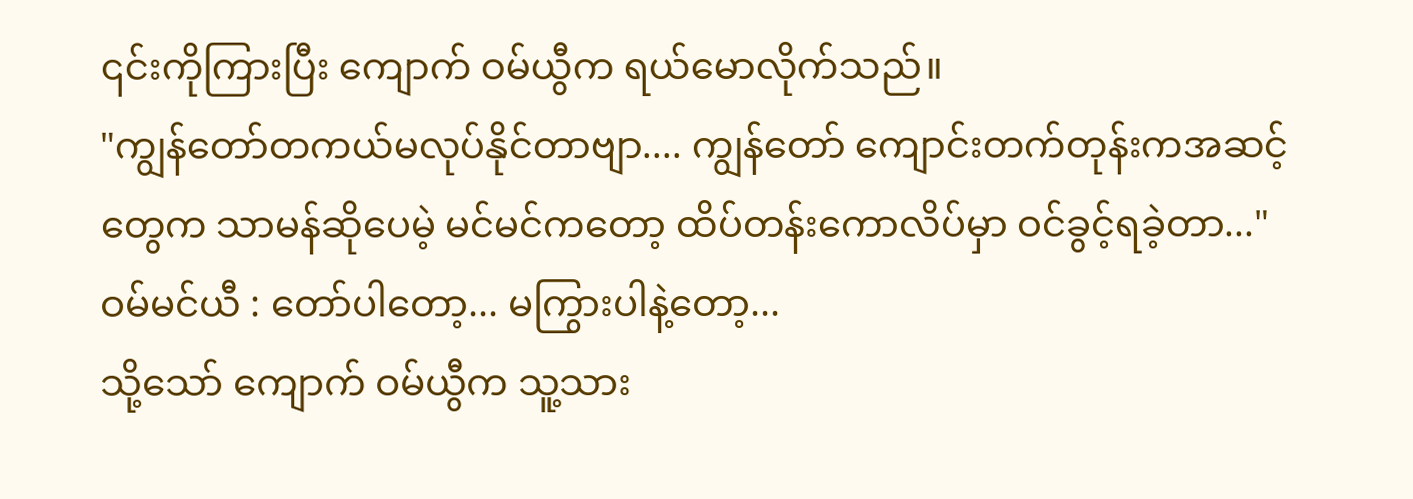၎င်းကိုကြားပြီး ကျောက် ဝမ်ယွီက ရယ်မောလိုက်သည်။
"ကျွန်တော်တကယ်မလုပ်နိုင်တာဗျာ.... ကျွန်တော် ကျောင်းတက်တုန်းကအဆင့်တွေက သာမန်ဆိုပေမဲ့ မင်မင်ကတော့ ထိပ်တန်းကောလိပ်မှာ ဝင်ခွင့်ရခဲ့တာ..."
ဝမ်မင်ယီ : တော်ပါတော့... မကြွားပါနဲ့တော့...
သို့သော် ကျောက် ဝမ်ယွီက သူ့သား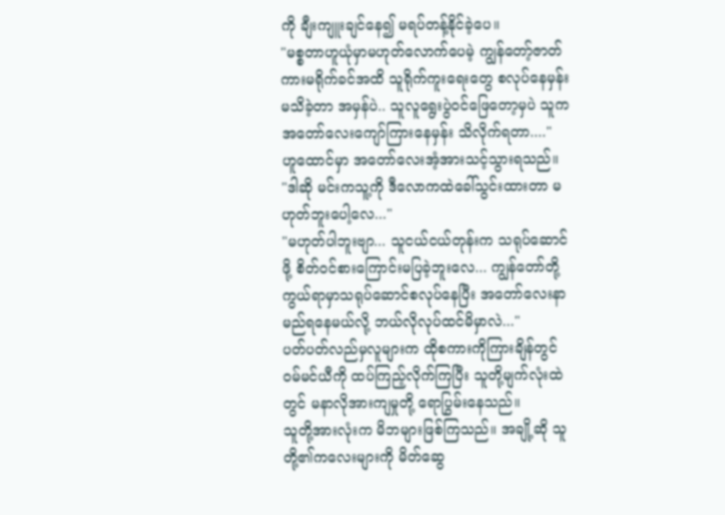ကို ချီးကျူးချင်နေ၍ မရပ်တန့်နိုင်ခဲ့ပေ။
"မစ္စတာဟူယုံမှာမဟုတ်လောက်ပေမဲ့ ကျွန်တော့်ဇာတ်ကားမရိုက်ခင်အထိ သူရိုက်ကူးရေးတွေ စလုပ်နေမှန်းမသိခဲ့တာ အမှန်ပဲ.. သူလူရွေးပွဲဝင်ဖြေတော့မှပဲ သူကအတော်လေးကျော်ကြားနေမှန်း သိလိုက်ရတာ...."
ဟူထောင်မှာ အတော်လေးအံ့အားသင့်သွားရသည်။
"ဒါဆို မင်းကသူ့ကို ဒီလောကထဲခေါ်သွင်းထားတာ မဟုတ်ဘူးပေါ့လေ..."
"မဟုတ်ပါဘူးဗျာ... သူငယ်ငယ်တုန်းက သရုပ်ဆောင်ဖို့ စိတ်ဝင်စားကြောင်းမပြခဲ့ဘူးလေ... ကျွန်တော်တို့ ကွယ်ရာမှာသရုပ်ဆောင်စလုပ်နေပြီး အတော်လေးနာမည်ရနေမယ်လို့ ဘယ်လိုလုပ်ထင်မိမှာလဲ..."
ပတ်ပတ်လည်မှလူများက ထိုစကားကိုကြားချိန်တွင် ဝမ်မင်ယီကို ထပ်ကြည့်လိုက်ကြပြီး သူတို့မျက်လုံးထဲတွင် မနာလိုအားကျမှုတို့ ရောပြွမ်းနေသည်။
သူတို့အားလုံးက မိဘများဖြစ်ကြသည်။ အချို့ဆို သူတို့၏ကလေးများကို မိတ်ဆွေ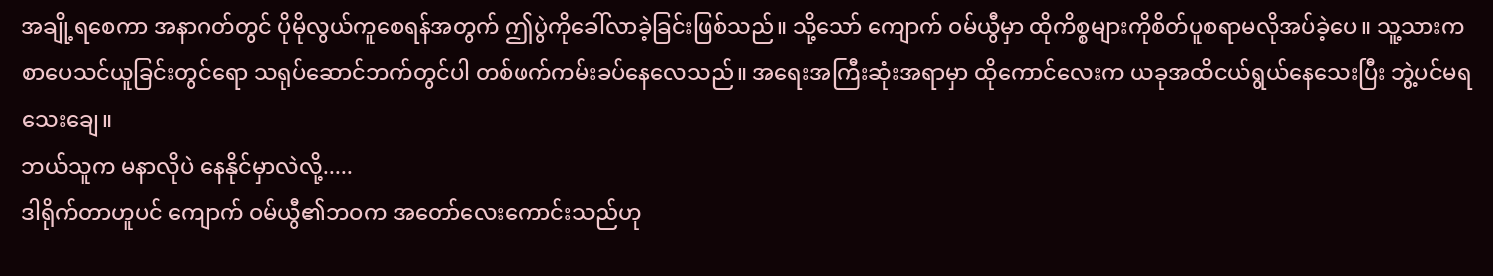အချို့ရစေကာ အနာဂတ်တွင် ပိုမိုလွယ်ကူစေရန်အတွက် ဤပွဲကိုခေါ်လာခဲ့ခြင်းဖြစ်သည်။ သို့သော် ကျောက် ဝမ်ယွီမှာ ထိုကိစ္စများကိုစိတ်ပူစရာမလိုအပ်ခဲ့ပေ။ သူ့သားက စာပေသင်ယူခြင်းတွင်ရော သရုပ်ဆောင်ဘက်တွင်ပါ တစ်ဖက်ကမ်းခပ်နေလေသည်။ အရေးအကြီးဆုံးအရာမှာ ထိုကောင်လေးက ယခုအထိငယ်ရွယ်နေသေးပြီး ဘွဲ့ပင်မရသေးချေ။
ဘယ်သူက မနာလိုပဲ နေနိုင်မှာလဲလို့.....
ဒါရိုက်တာဟူပင် ကျောက် ဝမ်ယွီ၏ဘဝက အတော်လေးကောင်းသည်ဟု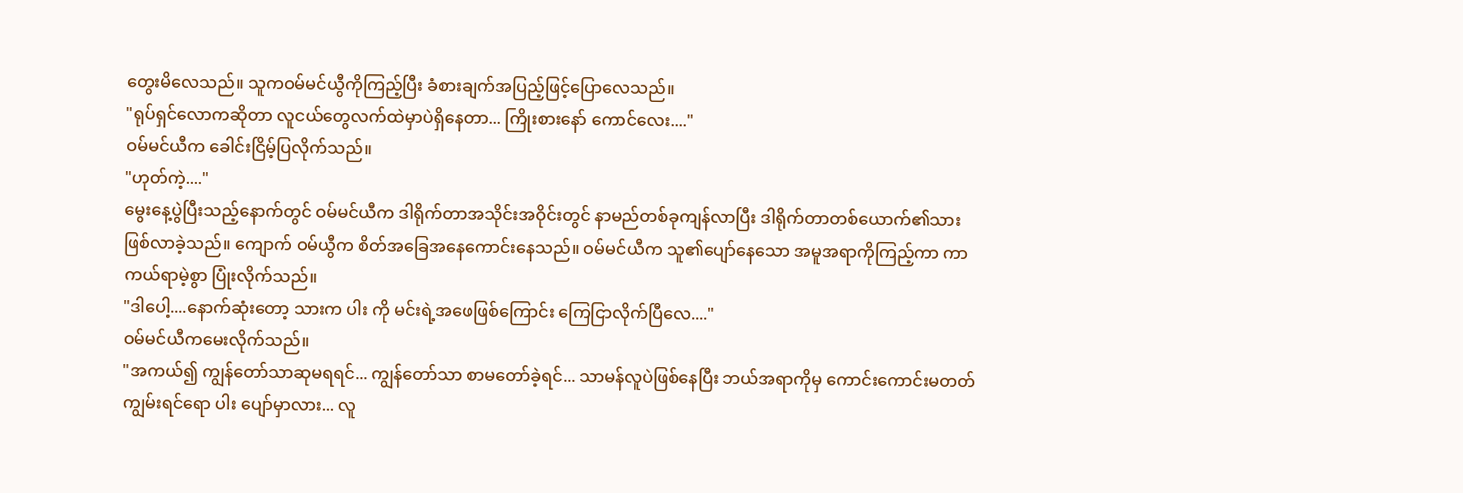တွေးမိလေသည်။ သူကဝမ်မင်ယွီကိုကြည့်ပြီး ခံစားချက်အပြည့်ဖြင့်ပြောလေသည်။
"ရုပ်ရှင်လောကဆိုတာ လူငယ်တွေလက်ထဲမှာပဲရှိနေတာ... ကြိုးစားနော် ကောင်လေး...."
ဝမ်မင်ယီက ခေါင်းငြိမ့်ပြလိုက်သည်။
"ဟုတ်ကဲ့...."
မွေးနေ့ပွဲပြီးသည့်နောက်တွင် ဝမ်မင်ယီက ဒါရိုက်တာအသိုင်းအဝိုင်းတွင် နာမည်တစ်ခုကျန်လာပြီး ဒါရိုက်တာတစ်ယောက်၏သားဖြစ်လာခဲ့သည်။ ကျောက် ဝမ်ယွီက စိတ်အခြေအနေကောင်းနေသည်။ ဝမ်မင်ယီက သူ၏ပျော်နေသော အမူအရာကိုကြည့်ကာ ကာကယ်ရာမဲ့စွာ ပြုံးလိုက်သည်။
"ဒါပေါ့....နောက်ဆုံးတော့ သားက ပါး ကို မင်းရဲ့အဖေဖြစ်ကြောင်း ကြေငြာလိုက်ပြီလေ...."
ဝမ်မင်ယီကမေးလိုက်သည်။
"အကယ်၍ ကျွန်တော်သာဆုမရရင်... ကျွန်တော်သာ စာမတော်ခဲ့ရင်... သာမန်လူပဲဖြစ်နေပြီး ဘယ်အရာကိုမှ ကောင်းကောင်းမတတ်ကျွမ်းရင်ရော ပါး ပျော်မှာလား... လူ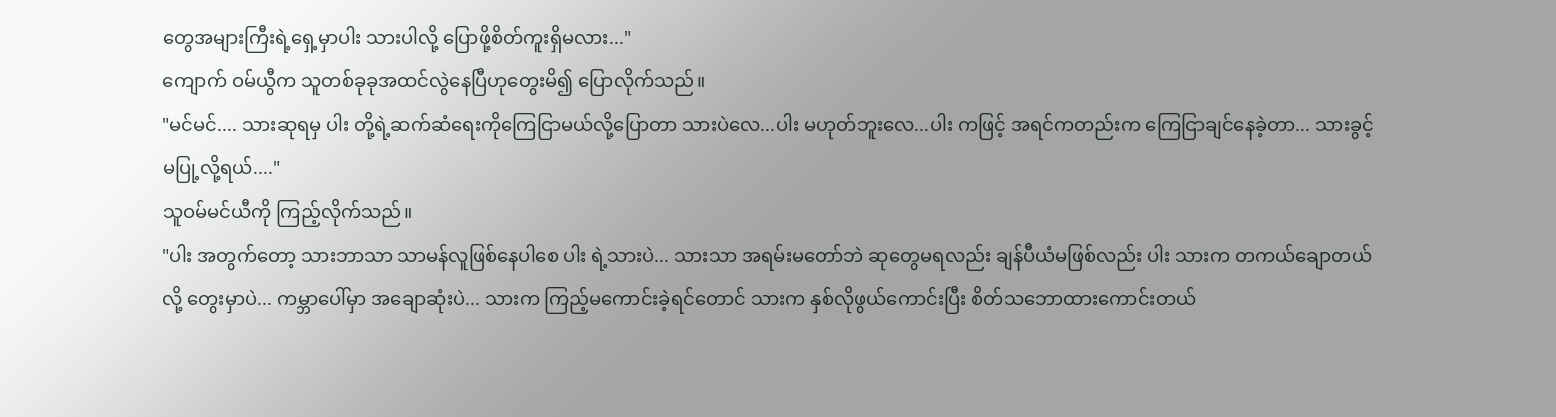တွေအများကြီးရဲ့ရှေ့မှာပါး သားပါလို့ ပြောဖို့စိတ်ကူးရှိမလား..."
ကျောက် ဝမ်ယွီက သူတစ်ခုခုအထင်လွဲနေပြီဟုတွေးမိ၍ ပြောလိုက်သည်။
"မင်မင်.... သားဆုရမှ ပါး တို့ရဲ့ဆက်ဆံရေးကိုကြေငြာမယ်လို့ပြောတာ သားပဲလေ...ပါး မဟုတ်ဘူးလေ...ပါး ကဖြင့် အရင်ကတည်းက ကြေငြာချင်နေခဲ့တာ... သားခွင့်မပြု့လို့ရယ်...."
သူဝမ်မင်ယီကို ကြည့်လိုက်သည်။
"ပါး အတွက်တော့ သားဘာသာ သာမန်လူဖြစ်နေပါစေ ပါး ရဲ့သားပဲ... သားသာ အရမ်းမတော်ဘဲ ဆုတွေမရလည်း ချန်ပီယံမဖြစ်လည်း ပါး သားက တကယ်ချောတယ်လို့ တွေးမှာပဲ... ကမ္ဘာပေါ်မှာ အချောဆုံးပဲ... သားက ကြည့်မကောင်းခဲ့ရင်တောင် သားက နှစ်လိုဖွယ်ကောင်းပြီး စိတ်သဘောထားကောင်းတယ်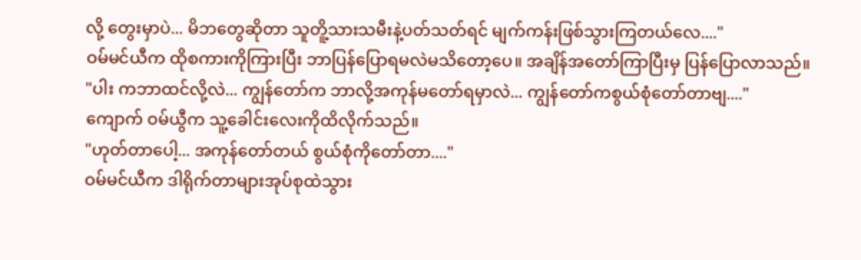လို့ တွေးမှာပဲ... မိဘတွေဆိုတာ သူတိူ့သားသမီးနဲ့ပတ်သတ်ရင် မျက်ကန်းဖြစ်သွားကြတယ်လေ...."
ဝမ်မင်ယီက ထိုစကားကိုကြားပြီး ဘာပြန်ပြောရမလဲမသိတော့ပေ။ အချိန်အတော်ကြာပြီးမှ ပြန်ပြောလာသည်။
"ပါး ကဘာထင်လို့လဲ... ကျွန်တော်က ဘာလို့အကုန်မတော်ရမှာလဲ... ကျွန်တော်ကစွယ်စုံတော်တာဗျ...."
ကျောက် ဝမ်ယွီက သူ့ခေါင်းလေးကိုထိလိုက်သည်။
"ဟုတ်တာပေါ့... အကုန်တော်တယ် စွယ်စုံကိုတော်တာ...."
ဝမ်မင်ယီက ဒါရိုက်တာများအုပ်စုထဲသွား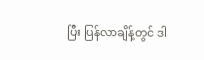ပြီး ပြန်လာချိန့်တွင် ဒါ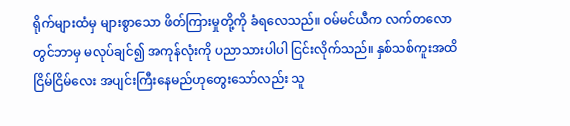ရိုက်များထံမှ များစွာသော ဖိတ်ကြားမှုတို့ကို ခံရလေသည်။ ဝမ်မင်ယီက လက်တလောတွင်ဘာမှ မလုပ်ချင်၍ အကုန်လုံးကို ပညာသားပါပါ ငြင်းလိုက်သည်။ နှစ်သစ်ကူးအထိ ငြိမ်ငြိမ်လေး အပျင်းကြီးနေမည်ဟုတွေးသော်လည်း သူ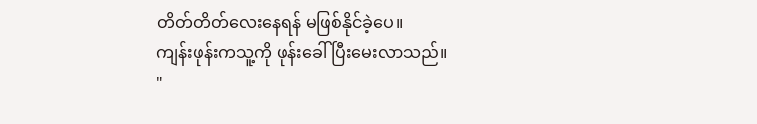တိတ်တိတ်လေးနေရန် မဖြစ်နိုင်ခဲ့ပေ။
ကျန်းဖုန်းကသူ့ကို ဖုန်းခေါ်ပြီးမေးလာသည်။
"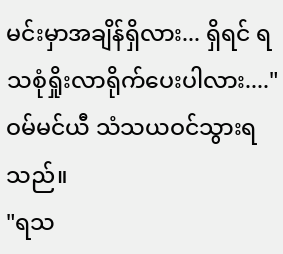မင်းမှာအချိန်ရှိလား... ရှိရင် ရသစုံရှိုးလာရိုက်ပေးပါလား...."
ဝမ်မင်ယီ သံသယဝင်သွားရသည်။
"ရသ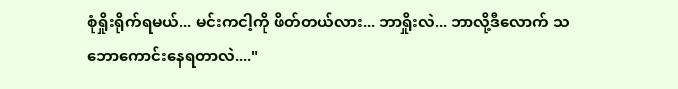စုံရှိုးရိုက်ရမယ်... မင်းကငါ့ကို ဖိတ်တယ်လား... ဘာရှိုးလဲ... ဘာလို့ဒီလောက် သဘောကောင်းနေရတာလဲ...."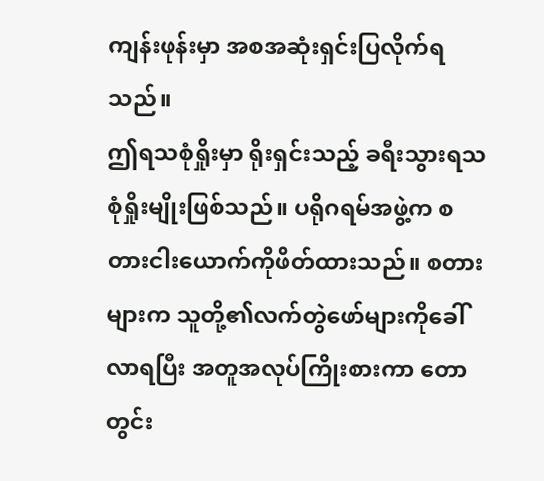ကျန်းဖုန်းမှာ အစအဆုံးရှင်းပြလိုက်ရသည်။
ဤရသစုံရှိုးမှာ ရိုးရှင်းသည့် ခရီးသွားရသစုံရှိုးမျိုးဖြစ်သည်။ ပရိုဂရမ်အဖွဲ့က စတားငါးယောက်ကိုဖိတ်ထားသည်။ စတားများက သူတို့၏လက်တွဲဖော်များကိုခေါ်လာရပြီး အတူအလုပ်ကြိုးစားကာ တောတွင်း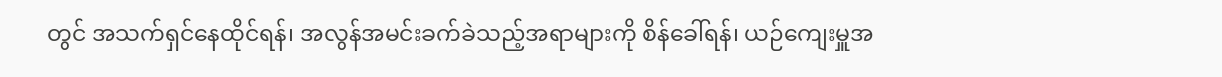တွင် အသက်ရှင်နေထိုင်ရန်၊ အလွန်အမင်းခက်ခဲသည့်အရာများကို စိန်ခေါ်ရန်၊ ယဉ်ကျေးမှူအ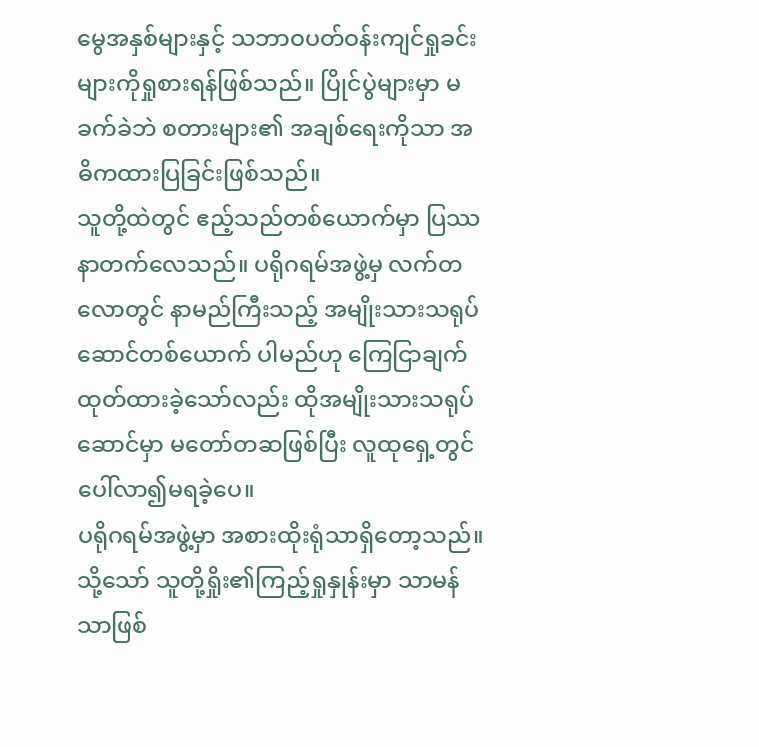မွေအနှစ်များနှင့် သဘာဝပတ်ဝန်းကျင်ရှုခင်းများကိုရှုစားရန်ဖြစ်သည်။ ပြိုင်ပွဲများမှာ မခက်ခဲဘဲ စတားများ၏ အချစ်ရေးကိုသာ အဓိကထားပြခြင်းဖြစ်သည်။
သူတို့ထဲတွင် ဧည့်သည်တစ်ယောက်မှာ ပြဿနာတက်လေသည်။ ပရိုဂရမ်အဖွဲ့မှ လက်တလောတွင် နာမည်ကြီးသည့် အမျိုးသားသရုပ်ဆောင်တစ်ယောက် ပါမည်ဟု ကြေငြာချက်ထုတ်ထားခဲ့သော်လည်း ထိုအမျိုးသားသရုပ်ဆောင်မှာ မတော်တဆဖြစ်ပြီး လူထုရှေ့တွင် ပေါ်လာ၍မရခဲ့ပေ။
ပရိုဂရမ်အဖွဲ့မှာ အစားထိုးရုံသာရှိတော့သည်။ သို့သော် သူတို့ရှိုး၏ကြည့်ရှုနှုန်းမှာ သာမန်သာဖြစ်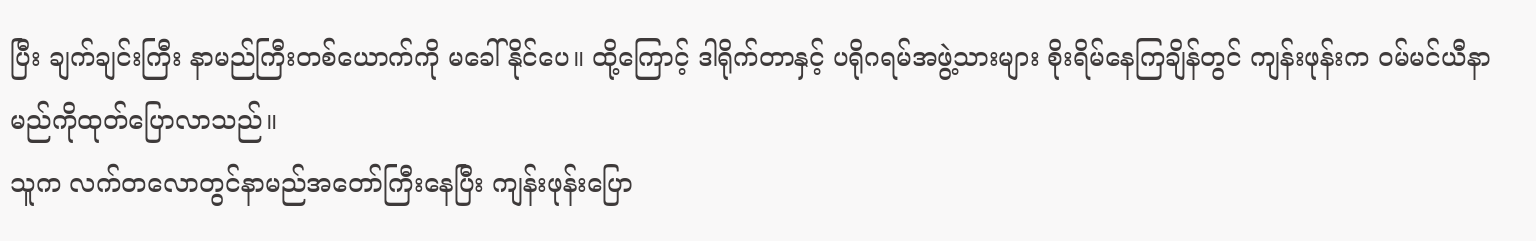ပြီး ချက်ချင်းကြီး နာမည်ကြီးတစ်ယောက်ကို မခေါ်နိုင်ပေ။ ထို့ကြောင့် ဒါရိုက်တာနှင့် ပရိုဂရမ်အဖွဲ့သားများ စိုးရိမ်နေကြချိန်တွင် ကျန်းဖုန်းက ဝမ်မင်ယီနာမည်ကိုထုတ်ပြောလာသည်။
သူက လက်တလောတွင်နာမည်အတော်ကြီးနေပြီး ကျန်းဖုန်းပြော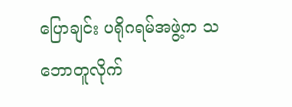ပြောချင်း ပရိုဂရမ်အဖွဲ့က သဘောတူလိုက်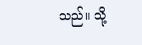သည်။ သို့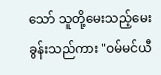သော် သူတို့မေးသည့်မေးခွန်းသည်ကား "ဝမ်မင်ယီ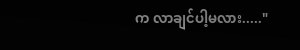က လာချင်ပါ့မလား....."